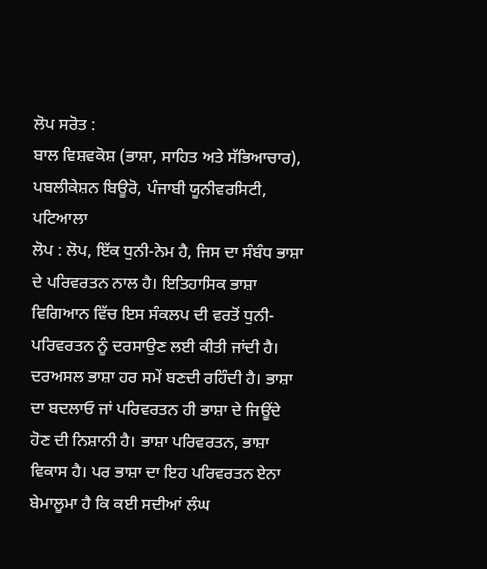ਲੋਪ ਸਰੋਤ :
ਬਾਲ ਵਿਸ਼ਵਕੋਸ਼ (ਭਾਸ਼ਾ, ਸਾਹਿਤ ਅਤੇ ਸੱਭਿਆਚਾਰ), ਪਬਲੀਕੇਸ਼ਨ ਬਿਊਰੋ, ਪੰਜਾਬੀ ਯੂਨੀਵਰਸਿਟੀ, ਪਟਿਆਲਾ
ਲੋਪ : ਲੋਪ, ਇੱਕ ਧੁਨੀ-ਨੇਮ ਹੈ, ਜਿਸ ਦਾ ਸੰਬੰਧ ਭਾਸ਼ਾ ਦੇ ਪਰਿਵਰਤਨ ਨਾਲ ਹੈ। ਇਤਿਹਾਸਿਕ ਭਾਸ਼ਾ ਵਿਗਿਆਨ ਵਿੱਚ ਇਸ ਸੰਕਲਪ ਦੀ ਵਰਤੋਂ ਧੁਨੀ- ਪਰਿਵਰਤਨ ਨੂੰ ਦਰਸਾਉਣ ਲਈ ਕੀਤੀ ਜਾਂਦੀ ਹੈ। ਦਰਅਸਲ ਭਾਸ਼ਾ ਹਰ ਸਮੇਂ ਬਣਦੀ ਰਹਿੰਦੀ ਹੈ। ਭਾਸ਼ਾ ਦਾ ਬਦਲਾਓ ਜਾਂ ਪਰਿਵਰਤਨ ਹੀ ਭਾਸ਼ਾ ਦੇ ਜਿਊਂਦੇ ਹੋਣ ਦੀ ਨਿਸ਼ਾਨੀ ਹੈ। ਭਾਸ਼ਾ ਪਰਿਵਰਤਨ, ਭਾਸ਼ਾ ਵਿਕਾਸ ਹੈ। ਪਰ ਭਾਸ਼ਾ ਦਾ ਇਹ ਪਰਿਵਰਤਨ ਏਨਾ ਬੇਮਾਲੂਮਾ ਹੈ ਕਿ ਕਈ ਸਦੀਆਂ ਲੰਘ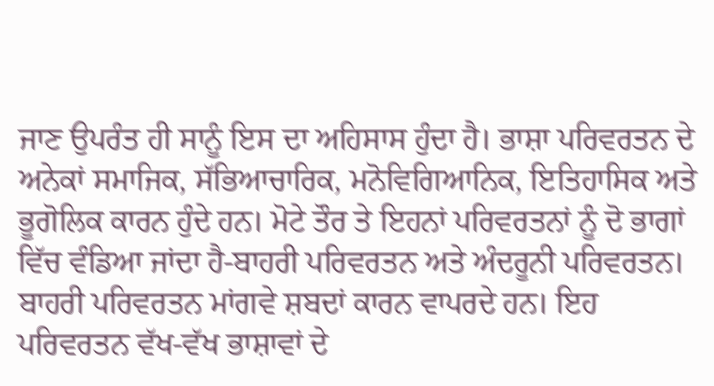ਜਾਣ ਉਪਰੰਤ ਹੀ ਸਾਨੂੰ ਇਸ ਦਾ ਅਹਿਸਾਸ ਹੁੰਦਾ ਹੈ। ਭਾਸ਼ਾ ਪਰਿਵਰਤਨ ਦੇ ਅਨੇਕਾਂ ਸਮਾਜਿਕ, ਸੱਭਿਆਚਾਰਿਕ, ਮਨੋਵਿਗਿਆਨਿਕ, ਇਤਿਹਾਸਿਕ ਅਤੇ ਭੂਗੋਲਿਕ ਕਾਰਨ ਹੁੰਦੇ ਹਨ। ਮੋਟੇ ਤੌਰ ਤੇ ਇਹਨਾਂ ਪਰਿਵਰਤਨਾਂ ਨੂੰ ਦੋ ਭਾਗਾਂ ਵਿੱਚ ਵੰਡਿਆ ਜਾਂਦਾ ਹੈ-ਬਾਹਰੀ ਪਰਿਵਰਤਨ ਅਤੇ ਅੰਦਰੂਨੀ ਪਰਿਵਰਤਨ। ਬਾਹਰੀ ਪਰਿਵਰਤਨ ਮਾਂਗਵੇ ਸ਼ਬਦਾਂ ਕਾਰਨ ਵਾਪਰਦੇ ਹਨ। ਇਹ ਪਰਿਵਰਤਨ ਵੱਖ-ਵੱਖ ਭਾਸ਼ਾਵਾਂ ਦੇ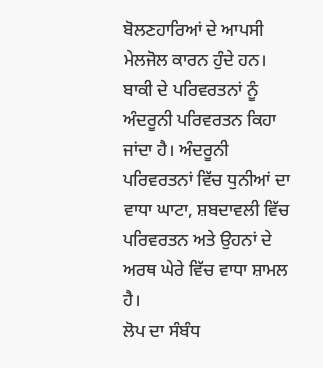ਬੋਲਣਹਾਰਿਆਂ ਦੇ ਆਪਸੀ ਮੇਲਜੋਲ ਕਾਰਨ ਹੁੰਦੇ ਹਨ। ਬਾਕੀ ਦੇ ਪਰਿਵਰਤਨਾਂ ਨੂੰ ਅੰਦਰੂਨੀ ਪਰਿਵਰਤਨ ਕਿਹਾ ਜਾਂਦਾ ਹੈ। ਅੰਦਰੂਨੀ ਪਰਿਵਰਤਨਾਂ ਵਿੱਚ ਧੁਨੀਆਂ ਦਾ ਵਾਧਾ ਘਾਟਾ, ਸ਼ਬਦਾਵਲੀ ਵਿੱਚ ਪਰਿਵਰਤਨ ਅਤੇ ਉਹਨਾਂ ਦੇ ਅਰਥ ਘੇਰੇ ਵਿੱਚ ਵਾਧਾ ਸ਼ਾਮਲ ਹੈ।
ਲੋਪ ਦਾ ਸੰਬੰਧ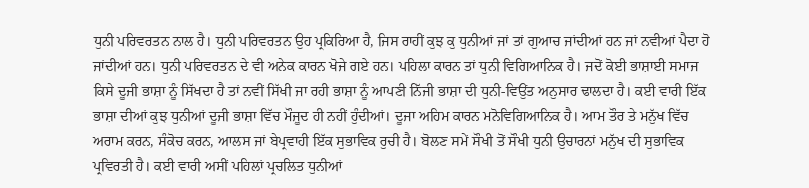ਧੁਨੀ ਪਰਿਵਰਤਨ ਨਾਲ ਹੈ। ਧੁਨੀ ਪਰਿਵਰਤਨ ਉਹ ਪ੍ਰਕਿਰਿਆ ਹੈ, ਜਿਸ ਰਾਹੀਂ ਕੁਝ ਕੁ ਧੁਨੀਆਂ ਜਾਂ ਤਾਂ ਗੁਆਚ ਜਾਂਦੀਆਂ ਹਨ ਜਾਂ ਨਵੀਆਂ ਪੈਦਾ ਹੋ ਜਾਂਦੀਆਂ ਹਨ। ਧੁਨੀ ਪਰਿਵਰਤਨ ਦੇ ਵੀ ਅਨੇਕ ਕਾਰਨ ਖੋਜੇ ਗਏ ਹਨ। ਪਹਿਲਾ ਕਾਰਨ ਤਾਂ ਧੁਨੀ ਵਿਗਿਆਨਿਕ ਹੈ। ਜਦੋਂ ਕੋਈ ਭਾਸ਼ਾਈ ਸਮਾਜ ਕਿਸੇ ਦੂਜੀ ਭਾਸ਼ਾ ਨੂੰ ਸਿੱਖਦਾ ਹੈ ਤਾਂ ਨਵੀਂ ਸਿੱਖੀ ਜਾ ਰਹੀ ਭਾਸ਼ਾ ਨੂੰ ਆਪਣੀ ਨਿੱਜੀ ਭਾਸ਼ਾ ਦੀ ਧੁਨੀ-ਵਿਉਂਤ ਅਨੁਸਾਰ ਢਾਲਦਾ ਹੈ। ਕਈ ਵਾਰੀ ਇੱਕ ਭਾਸ਼ਾ ਦੀਆਂ ਕੁਝ ਧੁਨੀਆਂ ਦੂਜੀ ਭਾਸ਼ਾ ਵਿੱਚ ਮੌਜੂਦ ਹੀ ਨਹੀਂ ਹੁੰਦੀਆਂ। ਦੂਜਾ ਅਹਿਮ ਕਾਰਨ ਮਨੋਵਿਗਿਆਨਿਕ ਹੈ। ਆਮ ਤੌਰ ਤੇ ਮਨੁੱਖ ਵਿੱਚ ਅਰਾਮ ਕਰਨ, ਸੰਕੋਚ ਕਰਨ, ਆਲਸ ਜਾਂ ਬੇਪ੍ਰਵਾਹੀ ਇੱਕ ਸੁਭਾਵਿਕ ਰੁਚੀ ਹੈ। ਬੋਲਣ ਸਮੇਂ ਸੌਖੀ ਤੋਂ ਸੌਖੀ ਧੁਨੀ ਉਚਾਰਨਾਂ ਮਨੁੱਖ ਦੀ ਸੁਭਾਵਿਕ ਪ੍ਰਵਿਰਤੀ ਹੈ। ਕਈ ਵਾਰੀ ਅਸੀਂ ਪਹਿਲਾਂ ਪ੍ਰਚਲਿਤ ਧੁਨੀਆਂ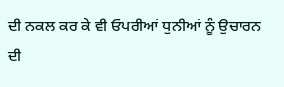ਦੀ ਨਕਲ ਕਰ ਕੇ ਵੀ ਓਪਰੀਆਂ ਧੁਨੀਆਂ ਨੂੰ ਉਚਾਰਨ ਦੀ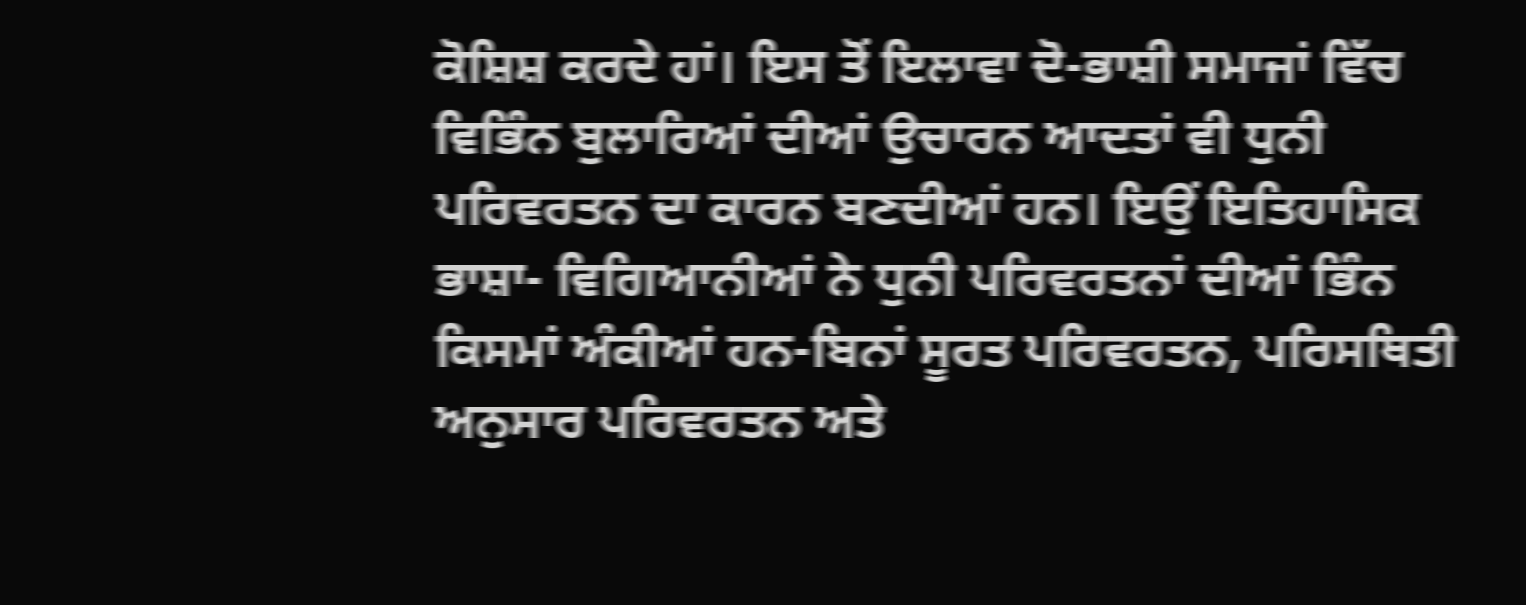ਕੋਸ਼ਿਸ਼ ਕਰਦੇ ਹਾਂ। ਇਸ ਤੋਂ ਇਲਾਵਾ ਦੋ-ਭਾਸ਼ੀ ਸਮਾਜਾਂ ਵਿੱਚ ਵਿਭਿੰਨ ਬੁਲਾਰਿਆਂ ਦੀਆਂ ਉਚਾਰਨ ਆਦਤਾਂ ਵੀ ਧੁਨੀ ਪਰਿਵਰਤਨ ਦਾ ਕਾਰਨ ਬਣਦੀਆਂ ਹਨ। ਇਉਂ ਇਤਿਹਾਸਿਕ ਭਾਸ਼ਾ- ਵਿਗਿਆਨੀਆਂ ਨੇ ਧੁਨੀ ਪਰਿਵਰਤਨਾਂ ਦੀਆਂ ਭਿੰਨ ਕਿਸਮਾਂ ਅੰਕੀਆਂ ਹਨ-ਬਿਨਾਂ ਸੂਰਤ ਪਰਿਵਰਤਨ, ਪਰਿਸਥਿਤੀ ਅਨੁਸਾਰ ਪਰਿਵਰਤਨ ਅਤੇ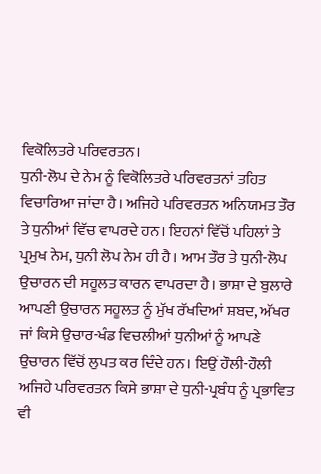ਵਿਕੋਲਿਤਰੇ ਪਰਿਵਰਤਨ।
ਧੁਨੀ-ਲੋਪ ਦੇ ਨੇਮ ਨੂੰ ਵਿਕੋਲਿਤਰੇ ਪਰਿਵਰਤਨਾਂ ਤਹਿਤ ਵਿਚਾਰਿਆ ਜਾਂਦਾ ਹੈ। ਅਜਿਹੇ ਪਰਿਵਰਤਨ ਅਨਿਯਮਤ ਤੌਰ ਤੇ ਧੁਨੀਆਂ ਵਿੱਚ ਵਾਪਰਦੇ ਹਨ। ਇਹਨਾਂ ਵਿੱਚੋਂ ਪਹਿਲਾਂ ਤੇ ਪ੍ਰਮੁਖ ਨੇਮ, ਧੁਨੀ ਲੋਪ ਨੇਮ ਹੀ ਹੈ। ਆਮ ਤੌਰ ਤੇ ਧੁਨੀ-ਲੋਪ ਉਚਾਰਨ ਦੀ ਸਹੂਲਤ ਕਾਰਨ ਵਾਪਰਦਾ ਹੈ। ਭਾਸ਼ਾ ਦੇ ਬੁਲਾਰੇ ਆਪਣੀ ਉਚਾਰਨ ਸਹੂਲਤ ਨੂੰ ਮੁੱਖ ਰੱਖਦਿਆਂ ਸ਼ਬਦ, ਅੱਖਰ ਜਾਂ ਕਿਸੇ ਉਚਾਰ-ਖੰਡ ਵਿਚਲੀਆਂ ਧੁਨੀਆਂ ਨੂੰ ਆਪਣੇ ਉਚਾਰਨ ਵਿੱਚੋਂ ਲੁਪਤ ਕਰ ਦਿੰਦੇ ਹਨ। ਇਉਂ ਹੌਲੀ-ਹੌਲੀ ਅਜਿਹੇ ਪਰਿਵਰਤਨ ਕਿਸੇ ਭਾਸ਼ਾ ਦੇ ਧੁਨੀ-ਪ੍ਰਬੰਧ ਨੂੰ ਪ੍ਰਭਾਵਿਤ ਵੀ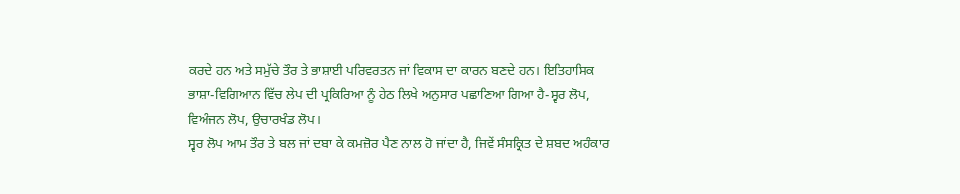ਕਰਦੇ ਹਨ ਅਤੇ ਸਮੁੱਚੇ ਤੌਰ ਤੇ ਭਾਸ਼ਾਈ ਪਰਿਵਰਤਨ ਜਾਂ ਵਿਕਾਸ ਦਾ ਕਾਰਨ ਬਣਦੇ ਹਨ। ਇਤਿਹਾਸਿਕ ਭਾਸ਼ਾ-ਵਿਗਿਆਨ ਵਿੱਚ ਲੇਪ ਦੀ ਪ੍ਰਕਿਰਿਆ ਨੂੰ ਹੇਠ ਲਿਖੇ ਅਨੁਸਾਰ ਪਛਾਣਿਆ ਗਿਆ ਹੈ-ਸ੍ਵਰ ਲੋਪ, ਵਿਅੰਜਨ ਲੋਪ, ਉਚਾਰਖੰਡ ਲੋਪ।
ਸ੍ਵਰ ਲੋਪ ਆਮ ਤੌਰ ਤੇ ਬਲ ਜਾਂ ਦਬਾ ਕੇ ਕਮਜ਼ੋਰ ਪੈਣ ਨਾਲ ਹੋ ਜਾਂਦਾ ਹੈ, ਜਿਵੇਂ ਸੰਸਕ੍ਰਿਤ ਦੇ ਸ਼ਬਦ ਅਹੰਕਾਰ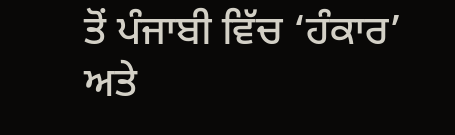ਤੋਂ ਪੰਜਾਬੀ ਵਿੱਚ ‘ਹੰਕਾਰ’ ਅਤੇ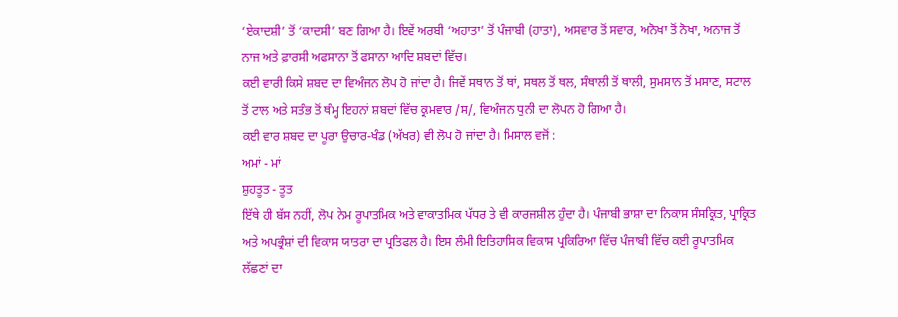‘ਏਕਾਦਸ਼ੀ’ ਤੋਂ ‘ਕਾਦਸੀ’ ਬਣ ਗਿਆ ਹੈ। ਇਵੇਂ ਅਰਬੀ ‘ਅਹਾਤਾ’ ਤੋਂ ਪੰਜਾਬੀ (ਹਾਤਾ), ਅਸਵਾਰ ਤੋਂ ਸਵਾਰ, ਅਨੋਖਾ ਤੋਂ ਨੋਖਾ, ਅਨਾਜ ਤੋਂ ਨਾਜ ਅਤੇ ਫ਼ਾਰਸੀ ਅਫਸਾਨਾ ਤੋਂ ਫਸਾਨਾ ਆਦਿ ਸ਼ਬਦਾਂ ਵਿੱਚ।
ਕਈ ਵਾਰੀ ਕਿਸੇ ਸ਼ਬਦ ਦਾ ਵਿਅੰਜਨ ਲੋਪ ਹੋ ਜਾਂਦਾ ਹੈ। ਜਿਵੇਂ ਸਥਾਨ ਤੋਂ ਥਾਂ, ਸਥਲ ਤੋਂ ਥਲ, ਸੰਥਾਲੀ ਤੋਂ ਥਾਲੀ, ਸੁਮਸਾਨ ਤੋਂ ਮਸਾਣ, ਸਟਾਲ ਤੋਂ ਟਾਲ ਅਤੇ ਸਤੰਭ ਤੋਂ ਥੰਮ੍ਹ ਇਹਨਾਂ ਸ਼ਬਦਾਂ ਵਿੱਚ ਕ੍ਰਮਵਾਰ /ਸ/, ਵਿਅੰਜਨ ਧੁਨੀ ਦਾ ਲੋਪਨ ਹੋ ਗਿਆ ਹੈ।
ਕਈ ਵਾਰ ਸ਼ਬਦ ਦਾ ਪੂਰਾ ਉਚਾਰ-ਖੰਡ (ਅੱਖਰ) ਵੀ ਲੋਪ ਹੋ ਜਾਂਦਾ ਹੈ। ਮਿਸਾਲ ਵਜੋਂ :
ਅਮਾਂ - ਮਾਂ
ਸ਼ੁਹਤੂਤ - ਤੂਤ
ਇੱਥੇ ਹੀ ਬੱਸ ਨਹੀਂ, ਲੋਪ ਨੇਮ ਰੂਪਾਤਮਿਕ ਅਤੇ ਵਾਕਾਤਮਿਕ ਪੱਧਰ ਤੇ ਵੀ ਕਾਰਜਸ਼ੀਲ ਹੁੰਦਾ ਹੈ। ਪੰਜਾਬੀ ਭਾਸ਼ਾ ਦਾ ਨਿਕਾਸ ਸੰਸਕ੍ਰਿਤ, ਪ੍ਰਾਕ੍ਰਿਤ ਅਤੇ ਅਪਭ੍ਰੰਸ਼ਾਂ ਦੀ ਵਿਕਾਸ ਯਾਤਰਾ ਦਾ ਪ੍ਰਤਿਫਲ ਹੈ। ਇਸ ਲੰਮੀ ਇਤਿਹਾਸਿਕ ਵਿਕਾਸ ਪ੍ਰਕਿਰਿਆ ਵਿੱਚ ਪੰਜਾਬੀ ਵਿੱਚ ਕਈ ਰੂਪਾਤਮਿਕ ਲੱਛਣਾਂ ਦਾ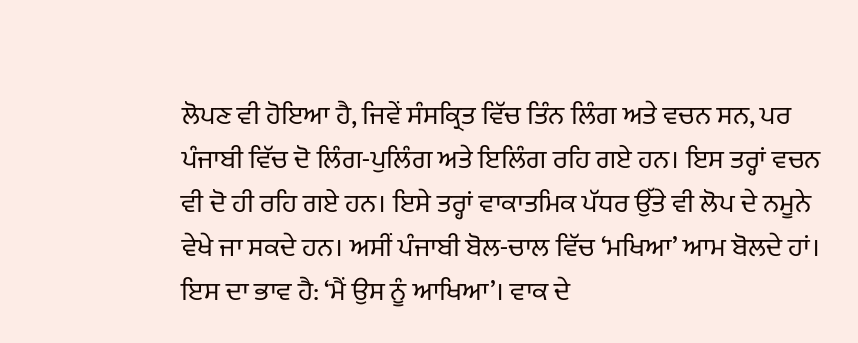ਲੋਪਣ ਵੀ ਹੋਇਆ ਹੈ, ਜਿਵੇਂ ਸੰਸਕ੍ਰਿਤ ਵਿੱਚ ਤਿੰਨ ਲਿੰਗ ਅਤੇ ਵਚਨ ਸਨ, ਪਰ ਪੰਜਾਬੀ ਵਿੱਚ ਦੋ ਲਿੰਗ-ਪੁਲਿੰਗ ਅਤੇ ਇਲਿੰਗ ਰਹਿ ਗਏ ਹਨ। ਇਸ ਤਰ੍ਹਾਂ ਵਚਨ ਵੀ ਦੋ ਹੀ ਰਹਿ ਗਏ ਹਨ। ਇਸੇ ਤਰ੍ਹਾਂ ਵਾਕਾਤਮਿਕ ਪੱਧਰ ਉੱਤੇ ਵੀ ਲੋਪ ਦੇ ਨਮੂਨੇ ਵੇਖੇ ਜਾ ਸਕਦੇ ਹਨ। ਅਸੀਂ ਪੰਜਾਬੀ ਬੋਲ-ਚਾਲ ਵਿੱਚ ‘ਮਖਿਆ’ ਆਮ ਬੋਲਦੇ ਹਾਂ। ਇਸ ਦਾ ਭਾਵ ਹੈ: ‘ਮੈਂ ਉਸ ਨੂੰ ਆਖਿਆ’। ਵਾਕ ਦੇ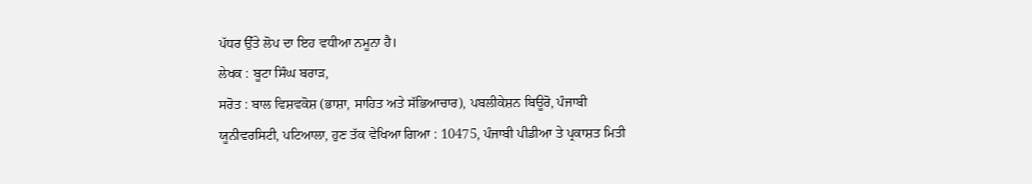ਪੱਧਰ ਉੱਤੇ ਲੋਪ ਦਾ ਇਹ ਵਧੀਆ ਨਮੂਨਾ ਹੈ।
ਲੇਖਕ : ਬੂਟਾ ਸਿੰਘ ਬਰਾੜ,
ਸਰੋਤ : ਬਾਲ ਵਿਸ਼ਵਕੋਸ਼ (ਭਾਸ਼ਾ, ਸਾਹਿਤ ਅਤੇ ਸੱਭਿਆਚਾਰ), ਪਬਲੀਕੇਸ਼ਨ ਬਿਊਰੋ, ਪੰਜਾਬੀ ਯੂਨੀਵਰਸਿਟੀ, ਪਟਿਆਲਾ, ਹੁਣ ਤੱਕ ਵੇਖਿਆ ਗਿਆ : 10475, ਪੰਜਾਬੀ ਪੀਡੀਆ ਤੇ ਪ੍ਰਕਾਸ਼ਤ ਮਿਤੀ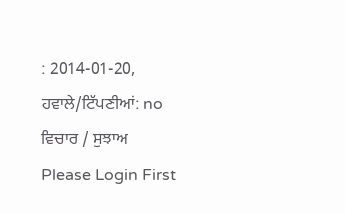: 2014-01-20, ਹਵਾਲੇ/ਟਿੱਪਣੀਆਂ: no
ਵਿਚਾਰ / ਸੁਝਾਅ
Please Login First